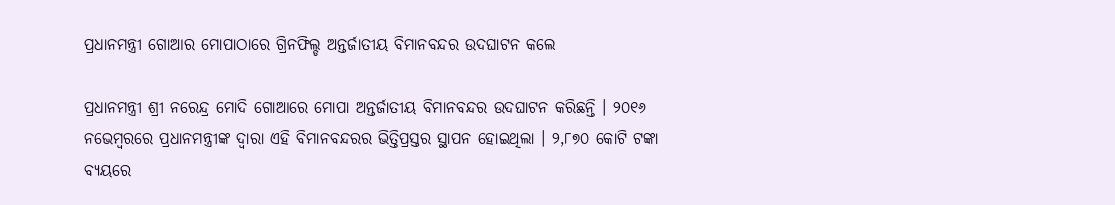ପ୍ରଧାନମନ୍ତ୍ରୀ ଗୋଆର ମୋପାଠାରେ ଗ୍ରିନଫିଲ୍ଡ ଅନ୍ତର୍ଜାତୀୟ ବିମାନବନ୍ଦର ଉଦଘାଟନ କଲେ

ପ୍ରଧାନମନ୍ତ୍ରୀ ଶ୍ରୀ ନରେନ୍ଦ୍ର ମୋଦି ଗୋଆରେ ମୋପା ଅନ୍ତର୍ଜାତୀୟ ବିମାନବନ୍ଦର ଉଦଘାଟନ କରିଛନ୍ତି । ୨୦୧୬ ନଭେମ୍ବରରେ ପ୍ରଧାନମନ୍ତ୍ରୀଙ୍କ ଦ୍ୱାରା ଏହି ବିମାନବନ୍ଦରର ଭିତ୍ତିପ୍ରସ୍ତର ସ୍ଥାପନ ହୋଇଥିଲା । ୨,୮୭୦ କୋଟି ଟଙ୍କା ବ୍ୟୟରେ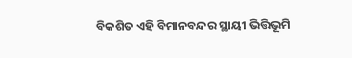ବିକଶିତ ଏହି ବିମାନବନ୍ଦର ସ୍ଥାୟୀ ଭିତ୍ତିଭୂମି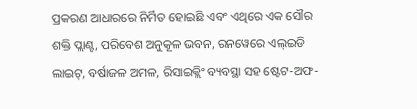ପ୍ରକରଣ ଆଧାରରେ ନିର୍ମିତ ହୋଇଛି ଏବଂ ଏଥିରେ ଏକ ସୌର ଶକ୍ତି ପ୍ଲାଣ୍ଟ, ପରିବେଶ ଅନୁକୂଳ ଭବନ, ରନୱେରେ ଏଲ୍ଇଡି ଲାଇଟ୍, ବର୍ଷାଜଳ ଅମଳ, ରିସାଇକ୍ଲିଂ ବ୍ୟବସ୍ଥା ସହ ଷ୍ଟେଟ-ଅଫ-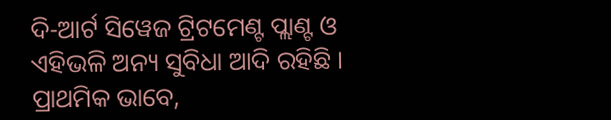ଦି-ଆର୍ଟ ସିୱେଜ ଟ୍ରିଟମେଣ୍ଟ ପ୍ଲାଣ୍ଟ ଓ ଏହିଭଳି ଅନ୍ୟ ସୁବିଧା ଆଦି ରହିଛି । ପ୍ରାଥମିକ ଭାବେ,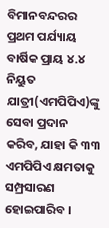ବିମାନବନ୍ଦରର ପ୍ରଥମ ପର୍ଯ୍ୟାୟ ବାର୍ଷିକ ପ୍ରାୟ ୪.୪ ନିୟୁତ ଯାତ୍ରୀ(ଏମପିପିଏ)ଙ୍କୁ ସେବା ପ୍ରଦାନ କରିବ, ଯାହା କି ୩୩ ଏମପିପିଏ କ୍ଷମତାକୁ ସମ୍ପ୍ରସାରଣ ହୋଇପାରିବ ।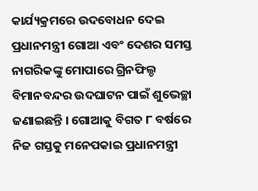କାର୍ଯ୍ୟକ୍ରମରେ ଉଦବୋଧନ ଦେଇ ପ୍ରଧାନମନ୍ତ୍ରୀ ଗୋଆ ଏବଂ ଦେଶର ସମସ୍ତ ନାଗରିକଙ୍କୁ ମୋପାରେ ଗ୍ରିନଫିଲ୍ଡ ବିମାନବନ୍ଦର ଉଦଘାଟନ ପାଇଁ ଶୁଭେଚ୍ଛା ଜଣାଇଛନ୍ତି । ଗୋଆକୁ ବିଗତ ୮ ବର୍ଷରେ ନିଜ ଗସ୍ତକୁ ମନେପକାଇ ପ୍ରଧାନମନ୍ତ୍ରୀ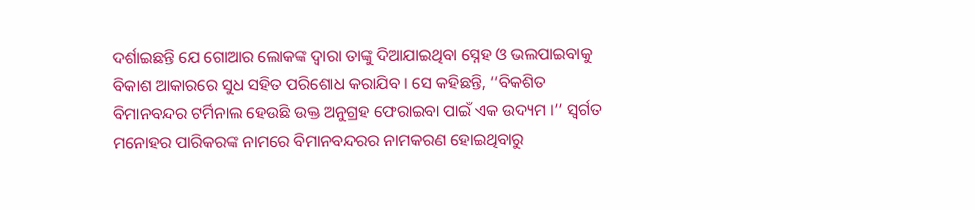ଦର୍ଶାଇଛନ୍ତି ଯେ ଗୋଆର ଲୋକଙ୍କ ଦ୍ୱାରା ତାଙ୍କୁ ଦିଆଯାଇଥିବା ସ୍ନେହ ଓ ଭଲପାଇବାକୁ ବିକାଶ ଆକାରରେ ସୁଧ ସହିତ ପରିଶୋଧ କରାଯିବ । ସେ କହିଛନ୍ତି, ‘‘ବିକଶିତ ବିମାନବନ୍ଦର ଟର୍ମିନାଲ ହେଉଛି ଉକ୍ତ ଅନୁଗ୍ରହ ଫେରାଇବା ପାଇଁ ଏକ ଉଦ୍ୟମ ।’’ ସ୍ୱର୍ଗତ ମନୋହର ପାରିକରଙ୍କ ନାମରେ ବିମାନବନ୍ଦରର ନାମକରଣ ହୋଇଥିବାରୁ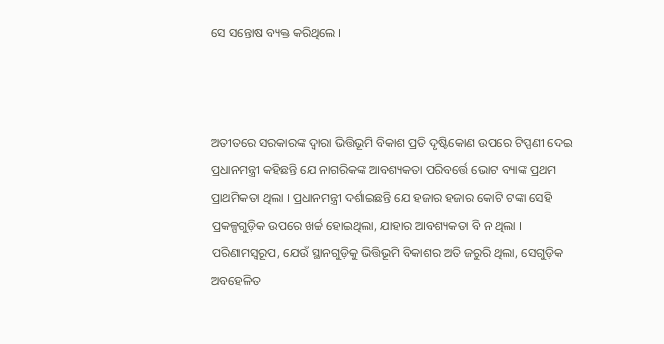ସେ ସନ୍ତୋଷ ବ୍ୟକ୍ତ କରିଥିଲେ ।



ଅତୀତରେ ସରକାରଙ୍କ ଦ୍ୱାରା ଭିତ୍ତିଭୂମି ବିକାଶ ପ୍ରତି ଦୃଷ୍ଟିକୋଣ ଉପରେ ଟିପ୍ପଣୀ ଦେଇ ପ୍ରଧାନମନ୍ତ୍ରୀ କହିଛନ୍ତି ଯେ ନାଗରିକଙ୍କ ଆବଶ୍ୟକତା ପରିବର୍ତ୍ତେ ଭୋଟ ବ୍ୟାଙ୍କ ପ୍ରଥମ ପ୍ରାଥମିକତା ଥିଲା । ପ୍ରଧାନମନ୍ତ୍ରୀ ଦର୍ଶାଇଛନ୍ତି ଯେ ହଜାର ହଜାର କୋଟି ଟଙ୍କା ସେହି ପ୍ରକଳ୍ପଗୁଡ଼ିକ ଉପରେ ଖର୍ଚ୍ଚ ହୋଇଥିଲା, ଯାହାର ଆବଶ୍ୟକତା ବି ନ ଥିଲା । ପରିଣାମସ୍ୱରୂପ, ଯେଉଁ ସ୍ଥାନଗୁଡ଼ିକୁ ଭିତ୍ତିଭୂମି ବିକାଶର ଅତି ଜରୁରି ଥିଲା, ସେଗୁଡ଼ିକ ଅବହେଳିତ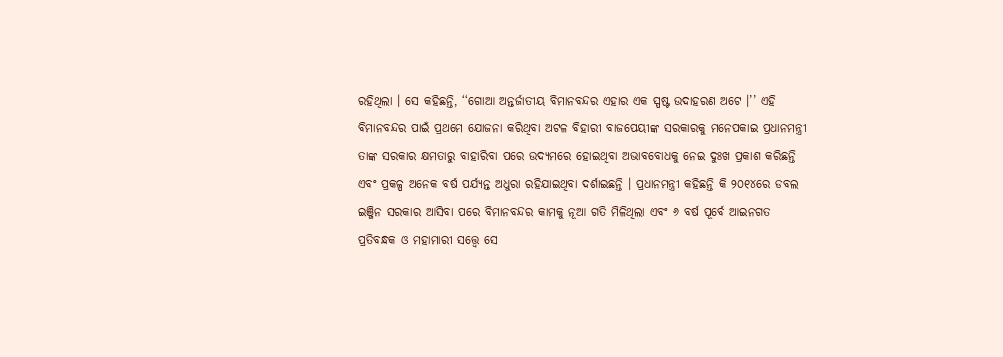ରହିଥିଲା । ସେ କହିଛନ୍ତି, ‘‘ଗୋଆ ଅନ୍ତର୍ଜାତୀୟ ବିମାନବନ୍ଦର ଏହାର ଏକ ସ୍ପଷ୍ଟ ଉଦାହରଣ ଅଟେ ।’’ ଏହି ବିମାନବନ୍ଦର ପାଇଁ ପ୍ରଥମେ ଯୋଜନା କରିଥିବା ଅଟଳ ବିହାରୀ ବାଜପେୟୀଙ୍କ ସରକାରକୁ ମନେପକାଇ ପ୍ରଧାନମନ୍ତ୍ରୀ ତାଙ୍କ ସରକାର କ୍ଷମତାରୁ ବାହାରିବା ପରେ ଉଦ୍ୟମରେ ହୋଇଥିବା ଅଭାବବୋଧକୁ ନେଇ ଦୁଃଖ ପ୍ରକାଶ କରିଛନ୍ତି ଏବଂ ପ୍ରକଳ୍ପ ଅନେକ ବର୍ଷ ପର୍ଯ୍ୟନ୍ତ ଅଧୁରା ରହିଯାଇଥିବା ଦର୍ଶାଇଛନ୍ତି । ପ୍ରଧାନମନ୍ତ୍ରୀ କହିଛନ୍ତି କି ୨୦୧୪ରେ ଡବଲ ଇଞ୍ଜିନ ସରକାର ଆସିବା ପରେ ବିମାନବନ୍ଦର କାମକୁ ନୂଆ ଗତି ମିଳିଥିଲା ଏବଂ ୬ ବର୍ଷ ପୂର୍ବେ ଆଇନଗତ ପ୍ରତିବନ୍ଧକ ଓ ମହାମାରୀ ସତ୍ତ୍ୱେ ସେ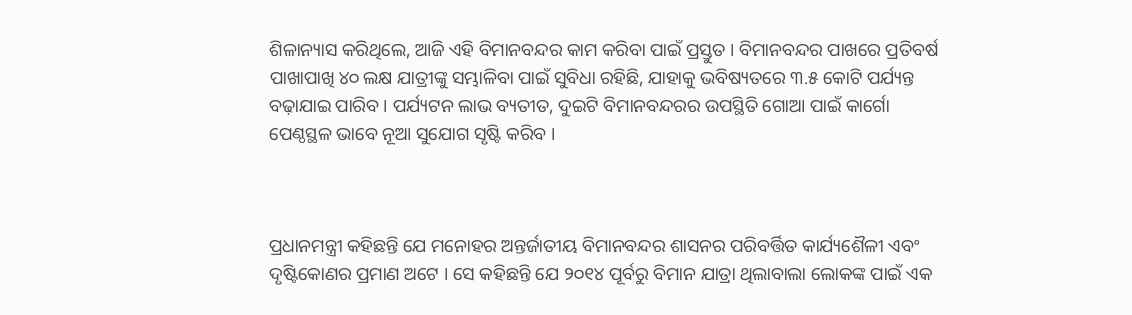ଶିଳାନ୍ୟାସ କରିଥିଲେ, ଆଜି ଏହି ବିମାନବନ୍ଦର କାମ କରିବା ପାଇଁ ପ୍ରସ୍ତୁତ । ବିମାନବନ୍ଦର ପାଖରେ ପ୍ରତିବର୍ଷ ପାଖାପାଖି ୪୦ ଲକ୍ଷ ଯାତ୍ରୀଙ୍କୁ ସମ୍ଭାଳିବା ପାଇଁ ସୁବିଧା ରହିଛି, ଯାହାକୁ ଭବିଷ୍ୟତରେ ୩.୫ କୋଟି ପର୍ଯ୍ୟନ୍ତ ବଢ଼ାଯାଇ ପାରିବ । ପର୍ଯ୍ୟଟନ ଲାଭ ବ୍ୟତୀତ, ଦୁଇଟି ବିମାନବନ୍ଦରର ଉପସ୍ଥିତି ଗୋଆ ପାଇଁ କାର୍ଗୋ ପେଣ୍ଠସ୍ଥଳ ଭାବେ ନୂଆ ସୁଯୋଗ ସୃଷ୍ଟି କରିବ ।



ପ୍ରଧାନମନ୍ତ୍ରୀ କହିଛନ୍ତି ଯେ ମନୋହର ଅନ୍ତର୍ଜାତୀୟ ବିମାନବନ୍ଦର ଶାସନର ପରିବର୍ତ୍ତିତ କାର୍ଯ୍ୟଶୈଳୀ ଏବଂ ଦୃଷ୍ଟିକୋଣର ପ୍ରମାଣ ଅଟେ । ସେ କହିଛନ୍ତି ଯେ ୨୦୧୪ ପୂର୍ବରୁ ବିମାନ ଯାତ୍ରା ଥିଲାବାଲା ଲୋକଙ୍କ ପାଇଁ ଏକ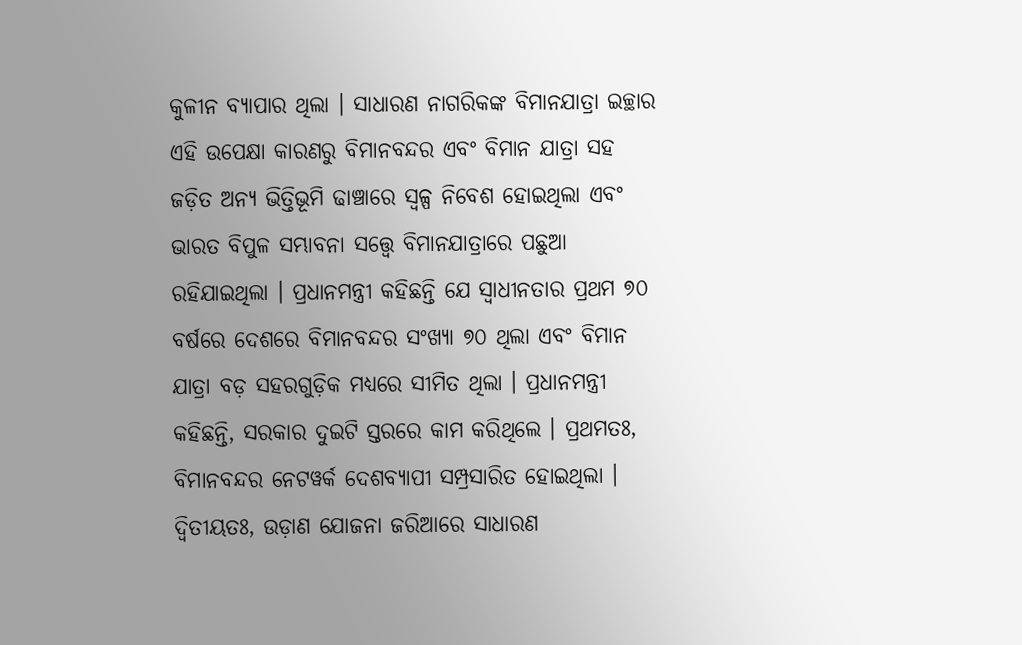କୁଳୀନ ବ୍ୟାପାର ଥିଲା । ସାଧାରଣ ନାଗରିକଙ୍କ ବିମାନଯାତ୍ରା ଇଚ୍ଛାର ଏହି ଉପେକ୍ଷା କାରଣରୁ ବିମାନବନ୍ଦର ଏବଂ ବିମାନ ଯାତ୍ରା ସହ ଜଡ଼ିତ ଅନ୍ୟ ଭିତ୍ତିଭୂମି ଢାଞ୍ଚାରେ ସ୍ୱଳ୍ପ ନିବେଶ ହୋଇଥିଲା ଏବଂ ଭାରତ ବିପୁଳ ସମ୍ଭାବନା ସତ୍ତ୍ୱେ ବିମାନଯାତ୍ରାରେ ପଛୁଆ ରହିଯାଇଥିଲା । ପ୍ରଧାନମନ୍ତ୍ରୀ କହିଛନ୍ତି ଯେ ସ୍ୱାଧୀନତାର ପ୍ରଥମ ୭୦ ବର୍ଷରେ ଦେଶରେ ବିମାନବନ୍ଦର ସଂଖ୍ୟା ୭୦ ଥିଲା ଏବଂ ବିମାନ ଯାତ୍ରା ବଡ଼ ସହରଗୁଡ଼ିକ ମଧ୍ୟରେ ସୀମିତ ଥିଲା । ପ୍ରଧାନମନ୍ତ୍ରୀ କହିଛନ୍ତି, ସରକାର ଦୁଇଟି ସ୍ତରରେ କାମ କରିଥିଲେ । ପ୍ରଥମତଃ, ବିମାନବନ୍ଦର ନେଟୱର୍କ ଦେଶବ୍ୟାପୀ ସମ୍ପ୍ରସାରିତ ହୋଇଥିଲା । ଦ୍ୱିତୀୟତଃ, ଉଡ଼ାଣ ଯୋଜନା ଜରିଆରେ ସାଧାରଣ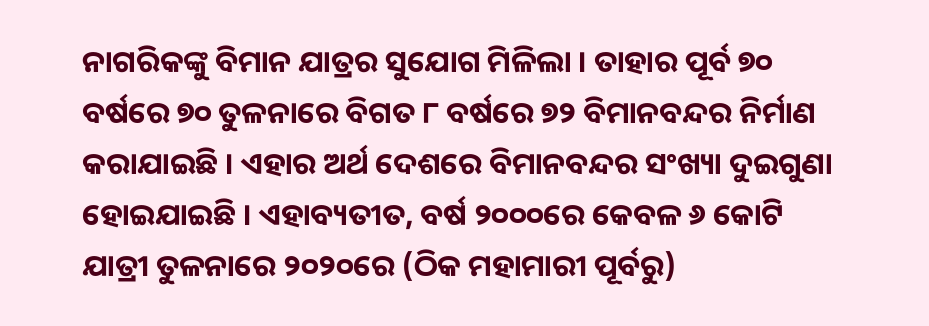ନାଗରିକଙ୍କୁ ବିମାନ ଯାତ୍ରର ସୁଯୋଗ ମିଳିଲା । ତାହାର ପୂର୍ବ ୭୦ ବର୍ଷରେ ୭୦ ତୁଳନାରେ ବିଗତ ୮ ବର୍ଷରେ ୭୨ ବିମାନବନ୍ଦର ନିର୍ମାଣ କରାଯାଇଛି । ଏହାର ଅର୍ଥ ଦେଶରେ ବିମାନବନ୍ଦର ସଂଖ୍ୟା ଦୁଇଗୁଣା ହୋଇଯାଇଛି । ଏହାବ୍ୟତୀତ, ବର୍ଷ ୨୦୦୦ରେ କେବଳ ୬ କୋଟି ଯାତ୍ରୀ ତୁଳନାରେ ୨୦୨୦ରେ (ଠିକ ମହାମାରୀ ପୂର୍ବରୁ)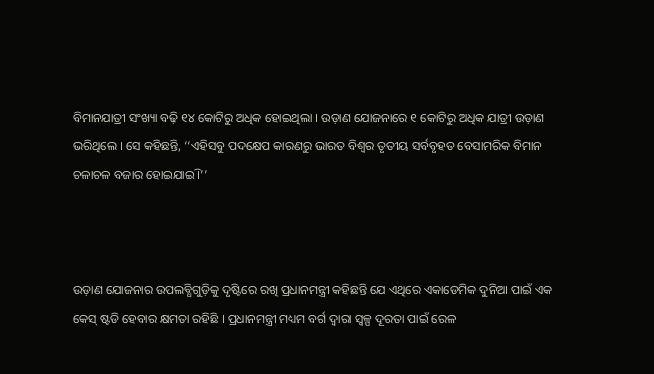ବିମାନଯାତ୍ରୀ ସଂଖ୍ୟା ବଢ଼ି ୧୪ କୋଟିରୁ ଅଧିକ ହୋଇଥିଲା । ଉଡ଼ାଣ ଯୋଜନାରେ ୧ କୋଟିରୁ ଅଧିକ ଯାତ୍ରୀ ଉଡ଼ାଣ ଭରିଥିଲେ । ସେ କହିଛନ୍ତି, ‘‘ଏହିସବୁ ପଦକ୍ଷେପ କାରଣରୁ ଭାରତ ବିଶ୍ୱର ତୃତୀୟ ସର୍ବବୃହତ ବେସାମରିକ ବିମାନ ଚଳାଚଳ ବଜାର ହୋଇଯାଇି ।’’



ଉଡ଼ାଣ ଯୋଜନାର ଉପଲବ୍ଧିଗୁଡ଼ିକୁ ଦୃଷ୍ଟିରେ ରଖି ପ୍ରଧାନମନ୍ତ୍ରୀ କହିଛନ୍ତି ଯେ ଏଥିରେ ଏକାଡେମିକ ଦୁନିଆ ପାଇଁ ଏକ କେସ୍ ଷ୍ଟଡି ହେବାର କ୍ଷମତା ରହିଛି । ପ୍ରଧାନମନ୍ତ୍ରୀ ମଧ୍ୟମ ବର୍ଗ ଦ୍ୱାରା ସ୍ୱଳ୍ପ ଦୂରତା ପାଇଁ ରେଳ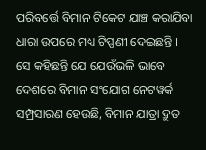ପରିବର୍ତ୍ତେ ବିମାନ ଟିକେଟ ଯାଞ୍ଚ କରାଯିବା ଧାରା ଉପରେ ମଧ୍ୟ ଟିପ୍ପଣୀ ଦେଇଛନ୍ତି । ସେ କହିଛନ୍ତି ଯେ ଯେଉଁଭଳି ଭାବେ ଦେଶରେ ବିମାନ ସଂଯୋଗ ନେଟୱର୍କ ସମ୍ପ୍ରସାରଣ ହେଉଛି, ବିମାନ ଯାତ୍ରା ଦ୍ରୁତ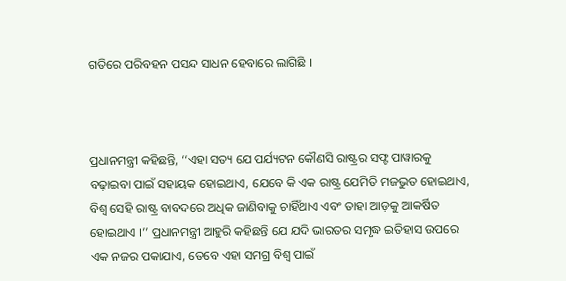ଗତିରେ ପରିବହନ ପସନ୍ଦ ସାଧନ ହେବାରେ ଲାଗିଛି ।



ପ୍ରଧାନମନ୍ତ୍ରୀ କହିଛନ୍ତି, ‘‘ଏହା ସତ୍ୟ ଯେ ପର୍ଯ୍ୟଟନ କୌଣସି ରାଷ୍ଟ୍ରର ସଫ୍ଟ ପାୱାରକୁ ବଢ଼ାଇବା ପାଇଁ ସହାୟକ ହୋଇଥାଏ, ଯେବେ କି ଏକ ରାଷ୍ଟ୍ର ଯେମିତି ମଜଭୁତ ହୋଇଥାଏ, ବିଶ୍ୱ ସେହି ରାଷ୍ଟ୍ର ବାବଦରେ ଅଧିକ ଜାଣିବାକୁ ଚାହିଁଥାଏ ଏବଂ ତାହା ଆଡ଼କୁ ଆକର୍ଷିତ ହୋଇଥାଏ ।’’ ପ୍ରଧାନମନ୍ତ୍ରୀ ଆହୁରି କହିଛନ୍ତି ଯେ ଯଦି ଭାରତର ସମୃଦ୍ଧ ଇତିହାସ ଉପରେ ଏକ ନଜର ପକାଯାଏ, ତେବେ ଏହା ସମଗ୍ର ବିଶ୍ୱ ପାଇଁ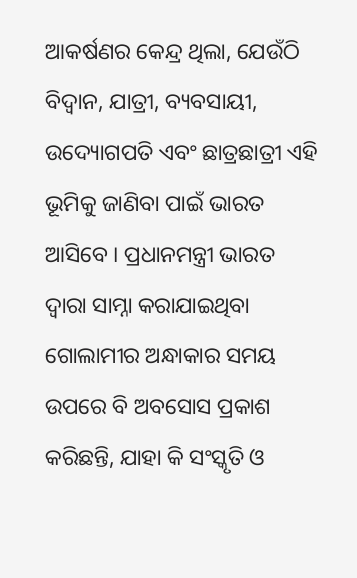ଆକର୍ଷଣର କେନ୍ଦ୍ର ଥିଲା, ଯେଉଁଠି ବିଦ୍ୱାନ, ଯାତ୍ରୀ, ବ୍ୟବସାୟୀ, ଉଦ୍ୟୋଗପତି ଏବଂ ଛାତ୍ରଛାତ୍ରୀ ଏହି ଭୂମିକୁ ଜାଣିବା ପାଇଁ ଭାରତ ଆସିବେ । ପ୍ରଧାନମନ୍ତ୍ରୀ ଭାରତ ଦ୍ୱାରା ସାମ୍ନା କରାଯାଇଥିବା ଗୋଲାମୀର ଅନ୍ଧାକାର ସମୟ ଉପରେ ବି ଅବସୋସ ପ୍ରକାଶ କରିଛନ୍ତି, ଯାହା କି ସଂସ୍କୃତି ଓ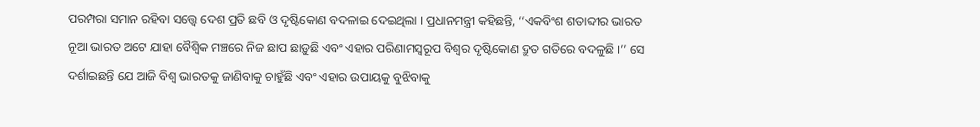ପରମ୍ପରା ସମାନ ରହିବା ସତ୍ତ୍ୱେ ଦେଶ ପ୍ରତି ଛବି ଓ ଦୃଷ୍ଟିକୋଣ ବଦଳାଇ ଦେଇଥିଲା । ପ୍ରଧାନମନ୍ତ୍ରୀ କହିଛନ୍ତି, ‘‘ଏକବିଂଶ ଶତାବ୍ଦୀର ଭାରତ ନୂଆ ଭାରତ ଅଟେ ଯାହା ବୈଶ୍ୱିକ ମଞ୍ଚରେ ନିଜ ଛାପ ଛାଡ଼ୁଛି ଏବଂ ଏହାର ପରିଣାମସ୍ୱରୂପ ବିଶ୍ୱର ଦୃଷ୍ଟିକୋଣ ଦ୍ରୁତ ଗତିରେ ବଦଳୁଛି ।’’ ସେ ଦର୍ଶାଇଛନ୍ତି ଯେ ଆଜି ବିଶ୍ୱ ଭାରତକୁ ଜାଣିବାକୁ ଚାହୁଁଛି ଏବଂ ଏହାର ଉପାୟକୁ ବୁଝିବାକୁ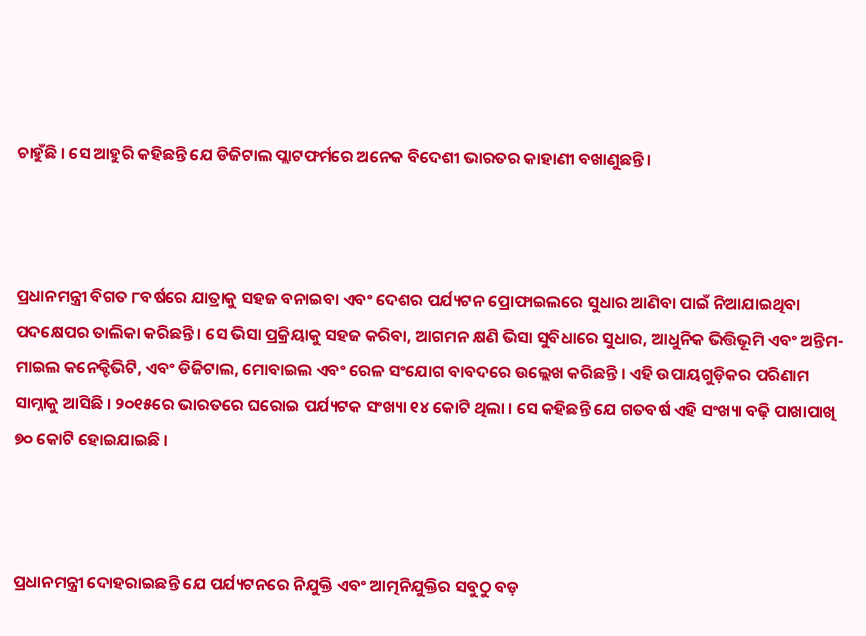ଚାହୁଁଛି । ସେ ଆହୁରି କହିଛନ୍ତି ଯେ ଡିଜିଟାଲ ପ୍ଲାଟଫର୍ମରେ ଅନେକ ବିଦେଶୀ ଭାରତର କାହାଣୀ ବଖାଣୁଛନ୍ତି ।



ପ୍ରଧାନମନ୍ତ୍ରୀ ବିଗତ ୮ବର୍ଷରେ ଯାତ୍ରାକୁ ସହଜ ବନାଇବା ଏବଂ ଦେଶର ପର୍ଯ୍ୟଟନ ପ୍ରୋଫାଇଲରେ ସୁଧାର ଆଣିବା ପାଇଁ ନିଆଯାଇଥିବା ପଦକ୍ଷେପର ତାଲିକା କରିଛନ୍ତି । ସେ ଭିସା ପ୍ରକ୍ରିୟାକୁ ସହଜ କରିବା, ଆଗମନ କ୍ଷଣି ଭିସା ସୁବିଧାରେ ସୁଧାର, ଆଧୁନିକ ଭିତ୍ତିଭୂମି ଏବଂ ଅନ୍ତିମ-ମାଇଲ କନେକ୍ଟିଭିଟି, ଏବଂ ଡିଜିଟାଲ, ମୋବାଇଲ ଏବଂ ରେଳ ସଂଯୋଗ ବାବଦରେ ଉଲ୍ଲେଖ କରିଛନ୍ତି । ଏହି ଉପାୟଗୁଡ଼ିକର ପରିଣାମ ସାମ୍ନାକୁ ଆସିଛି । ୨୦୧୫ରେ ଭାରତରେ ଘରୋଇ ପର୍ଯ୍ୟଟକ ସଂଖ୍ୟା ୧୪ କୋଟି ଥିଲା । ସେ କହିଛନ୍ତି ଯେ ଗତବର୍ଷ ଏହି ସଂଖ୍ୟା ବଢ଼ି ପାଖାପାଖି ୭୦ କୋଟି ହୋଇଯାଇଛି ।



ପ୍ରଧାନମନ୍ତ୍ରୀ ଦୋହରାଇଛନ୍ତି ଯେ ପର୍ଯ୍ୟଟନରେ ନିଯୁକ୍ତି ଏବଂ ଆତ୍ମନିଯୁକ୍ତିର ସବୁଠୁ ବଡ଼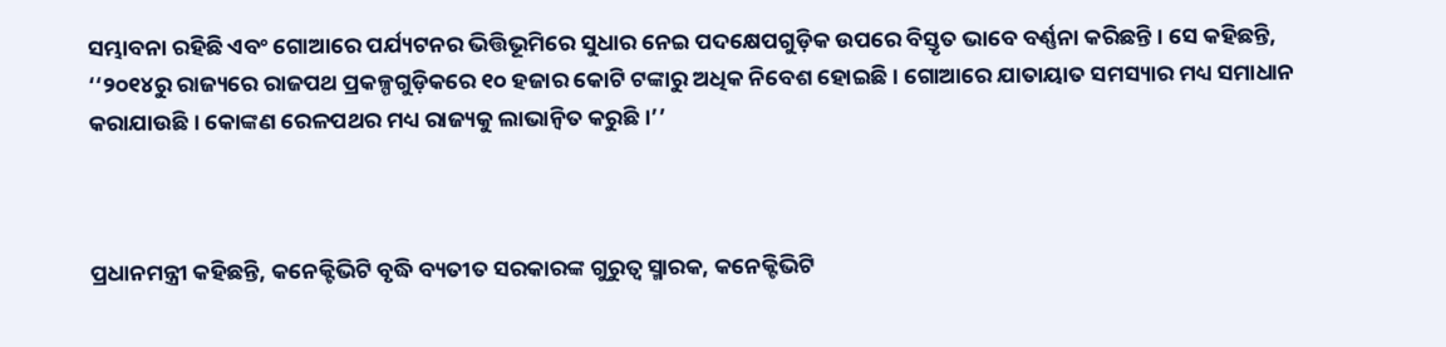ସମ୍ଭାବନା ରହିଛି ଏବଂ ଗୋଆରେ ପର୍ଯ୍ୟଟନର ଭିତ୍ତିଭୂମିରେ ସୁଧାର ନେଇ ପଦକ୍ଷେପଗୁଡ଼ିକ ଉପରେ ବିସ୍ତୃତ ଭାବେ ବର୍ଣ୍ଣନା କରିଛନ୍ତି । ସେ କହିଛନ୍ତି, ‘‘୨୦୧୪ରୁ ରାଜ୍ୟରେ ରାଜପଥ ପ୍ରକଳ୍ପଗୁଡ଼ିକରେ ୧୦ ହଜାର କୋଟି ଟଙ୍କାରୁ ଅଧିକ ନିବେଶ ହୋଇଛି । ଗୋଆରେ ଯାତାୟାତ ସମସ୍ୟାର ମଧ୍ୟ ସମାଧାନ କରାଯାଉଛି । କୋଙ୍କଣ ରେଳପଥର ମଧ୍ୟ ରାଜ୍ୟକୁ ଲାଭାନ୍ୱିତ କରୁଛି ।’’



ପ୍ରଧାନମନ୍ତ୍ରୀ କହିଛନ୍ତି, କନେକ୍ଟିଭିଟି ବୃଦ୍ଧି ବ୍ୟତୀତ ସରକାରଙ୍କ ଗୁରୁତ୍ୱ ସ୍ମାରକ, କନେକ୍ଟିଭିଟି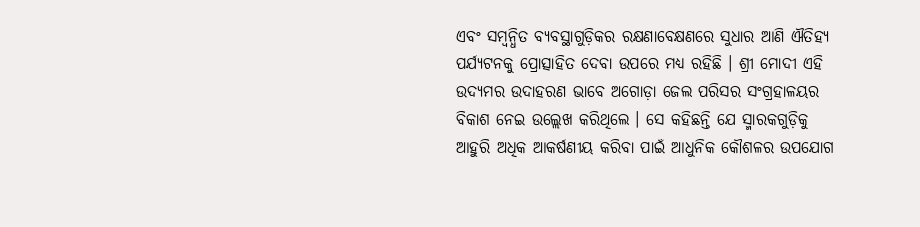ଏବଂ ସମ୍ବନ୍ଧିତ ବ୍ୟବସ୍ଥାଗୁଡ଼ିକର ରକ୍ଷଣାବେକ୍ଷଣରେ ସୁଧାର ଆଣି ଐତିହ୍ୟ ପର୍ଯ୍ୟଟନକୁ ପ୍ରୋତ୍ସାହିତ ଦେବା ଉପରେ ମଧ୍ୟ ରହିଛି । ଶ୍ରୀ ମୋଦୀ ଏହି ଉଦ୍ୟମର ଉଦାହରଣ ଭାବେ ଅଗୋଡ଼ା ଜେଲ ପରିସର ସଂଗ୍ରହାଳୟର ବିକାଶ ନେଇ ଉଲ୍ଲେଖ କରିଥିଲେ । ସେ କହିଛନ୍ତି ଯେ ସ୍ମାରକଗୁଡ଼ିକୁ ଆହୁରି ଅଧିକ ଆକର୍ଷଣୀୟ କରିବା ପାଇଁ ଆଧୁନିକ କୌଶଳର ଉପଯୋଗ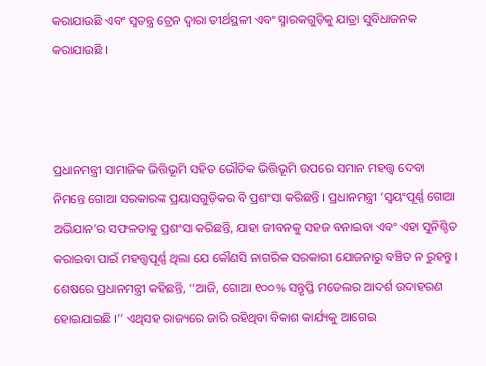କରାଯାଉଛି ଏବଂ ସ୍ୱତନ୍ତ୍ର ଟ୍ରେନ ଦ୍ୱାରା ତୀର୍ଥସ୍ଥଳୀ ଏବଂ ସ୍ମାରକଗୁଡ଼ିକୁ ଯାତ୍ରା ସୁବିଧାଜନକ କରାଯାଉଛି ।



ପ୍ରଧାନମନ୍ତ୍ରୀ ସାମାଜିକ ଭିତ୍ତିଭୂମି ସହିତ ଭୌତିକ ଭିତ୍ତିଭୂମି ଉପରେ ସମାନ ମହତ୍ତ୍ୱ ଦେବା ନିମନ୍ତେ ଗୋଆ ସରକାରଙ୍କ ପ୍ରୟାସଗୁଡ଼ିକର ବି ପ୍ରଶଂସା କରିଛନ୍ତି । ପ୍ରଧାନମନ୍ତ୍ରୀ ‘ସ୍ୱୟଂପୂର୍ଣ୍ଣ ଗୋଆ ଅଭିଯାନ’ର ସଫଳତାକୁ ପ୍ରଶଂସା କରିଛନ୍ତି, ଯାହା ଜୀବନକୁ ସହଜ ବନାଇବା ଏବଂ ଏହା ସୁନିଶ୍ଚିତ କରାଇବା ପାଇଁ ମହତ୍ତ୍ୱପୂର୍ଣ୍ଣ ଥିଲା ଯେ କୌଣସି ନାଗରିକ ସରକାରୀ ଯୋଜନାରୁ ବଞ୍ଚିତ ନ ରୁହନ୍ତୁ । ଶେଷରେ ପ୍ରଧାନମନ୍ତ୍ରୀ କହିଛନ୍ତି, ‘‘ଆଜି, ଗୋଆ ୧୦୦% ସନ୍ତୃପ୍ତି ମଡେଲର ଆଦର୍ଶ ଉଦାହରଣ ହୋଇଯାଇଛି ।’’ ଏଥିସହ ରାଜ୍ୟରେ ଜାରି ରହିଥିବା ବିକାଶ କାର୍ଯ୍ୟକୁ ଆଗେଇ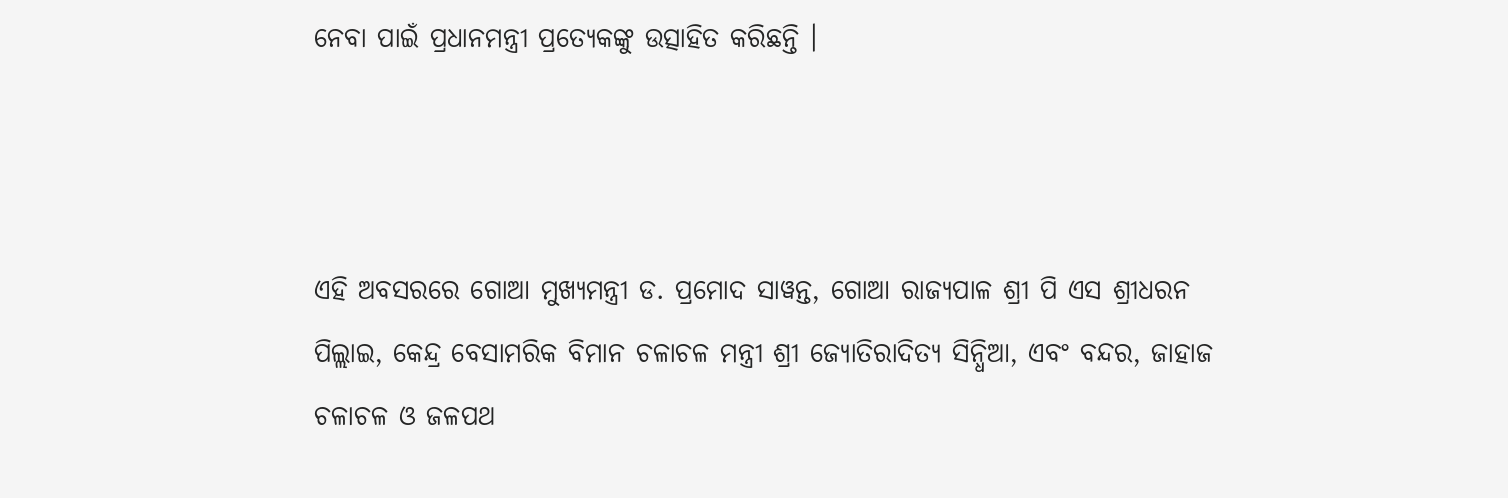ନେବା ପାଇଁ ପ୍ରଧାନମନ୍ତ୍ରୀ ପ୍ରତ୍ୟେକଙ୍କୁ ଉତ୍ସାହିତ କରିଛନ୍ତି ।



ଏହି ଅବସରରେ ଗୋଆ ମୁଖ୍ୟମନ୍ତ୍ରୀ ଡ. ପ୍ରମୋଦ ସାୱନ୍ତ, ଗୋଆ ରାଜ୍ୟପାଳ ଶ୍ରୀ ପି ଏସ ଶ୍ରୀଧରନ ପିଲ୍ଲାଇ, କେନ୍ଦ୍ର ବେସାମରିକ ବିମାନ ଚଳାଚଳ ମନ୍ତ୍ରୀ ଶ୍ରୀ ଜ୍ୟୋତିରାଦିତ୍ୟ ସିନ୍ଧିଆ, ଏବଂ ବନ୍ଦର, ଜାହାଜ ଚଳାଚଳ ଓ ଜଳପଥ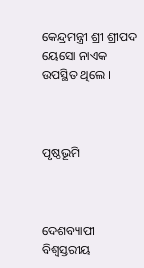କେନ୍ଦ୍ରମନ୍ତ୍ରୀ ଶ୍ରୀ ଶ୍ରୀପଦ ୟେସୋ ନାଏକ ଉପସ୍ଥିତ ଥିଲେ ।



ପୃଷ୍ଠଭୂମି



ଦେଶବ୍ୟାପୀ ବିଶ୍ୱସ୍ତରୀୟ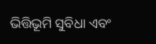ଭିତ୍ତିଭୂମି ସୁବିଧା ଏବଂ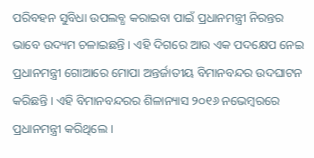ପରିବହନ ସୁବିଧା ଉପଲବ୍ଧ କରାଇବା ପାଇଁ ପ୍ରଧାନମନ୍ତ୍ରୀ ନିରନ୍ତର ଭାବେ ଉଦ୍ୟମ ଚଳାଇଛନ୍ତି । ଏହି ଦିଗରେ ଆଉ ଏକ ପଦକ୍ଷେପ ନେଇ ପ୍ରଧାନମନ୍ତ୍ରୀ ଗୋଆରେ ମୋପା ଅନ୍ତର୍ଜାତୀୟ ବିମାନବନ୍ଦର ଉଦଘାଟନ କରିଛନ୍ତି । ଏହି ବିମାନବନ୍ଦରର ଶିଳାନ୍ୟାସ ୨୦୧୬ ନଭେମ୍ବରରେ ପ୍ରଧାନମନ୍ତ୍ରୀ କରିଥିଲେ ।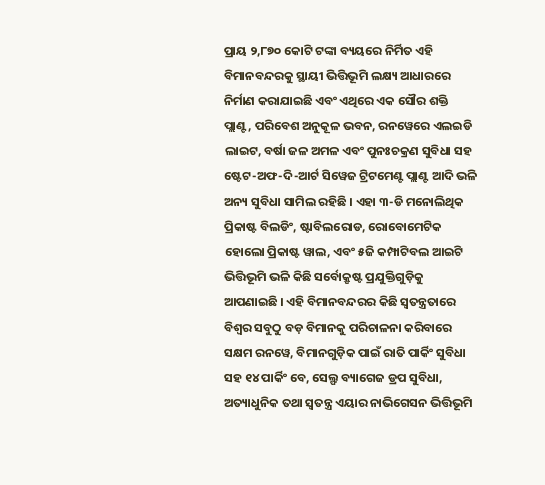ପ୍ରାୟ ୨,୮୭୦ କୋଟି ଟଙ୍କା ବ୍ୟୟରେ ନିର୍ମିତ ଏହି ବିମାନବନ୍ଦରକୁ ସ୍ଥାୟୀ ଭିତ୍ତିଭୂମି ଲକ୍ଷ୍ୟ ଆଧାରରେ ନିର୍ମାଣ କରାଯାଇଛି ଏବଂ ଏଥିରେ ଏକ ସୌର ଶକ୍ତି ପ୍ଲାଣ୍ଟ, ପରିବେଶ ଅନୁକୂଳ ଭବନ, ରନୱେରେ ଏଲଇଡି ଲାଇଟ, ବର୍ଷା ଜଳ ଅମଳ ଏବଂ ପୁନଃଚକ୍ରଣ ସୁବିଧା ସହ ଷ୍ଟେଟ-ଅଫ-ଦି-ଆର୍ଟ ସିୱେଜ ଟ୍ରିଟମେଣ୍ଟ ପ୍ଲାଣ୍ଟ ଆଦି ଭଳି ଅନ୍ୟ ସୁବିଧା ସାମିଲ ରହିଛି । ଏହା ୩-ଡି ମନୋଲିଥିକ ପ୍ରିକାଷ୍ଟ ବିଲଡିଂ, ଷ୍ଟାବିଲରୋଡ, ରୋବୋମେଟିକ ହୋଲୋ ପ୍ରିକାଷ୍ଟ ୱାଲ, ଏବଂ ୫ଜି କମ୍ପାଟିବଲ ଆଇଟି ଭିତ୍ତିଭୂମି ଭଳି କିଛି ସର୍ବୋକ୍ରୃଷ୍ଟ ପ୍ରଯୁକ୍ତିଗୁଡ଼ିକୁ ଆପଣାଇଛି । ଏହି ବିମାନବନ୍ଦରର କିଛି ସ୍ୱତନ୍ତ୍ରତାରେ ବିଶ୍ୱର ସବୁଠୁ ବଡ଼ ବିମାନକୁ ପରିଚାଳନା କରିବାରେ ସକ୍ଷମ ରନୱେ, ବିମାନଗୁଡ଼ିକ ପାଇଁ ରାତି ପାର୍କିଂ ସୁବିଧା ସହ ୧୪ ପାର୍କିଂ ବେ, ସେଲ୍ଫ ବ୍ୟାଗେଜ ଡ୍ରପ ସୁବିଧା, ଅତ୍ୟାଧୁନିକ ତଥା ସ୍ୱତନ୍ତ୍ର ଏୟାର ନାଭିଗେସନ ଭିତ୍ତିଭୂମି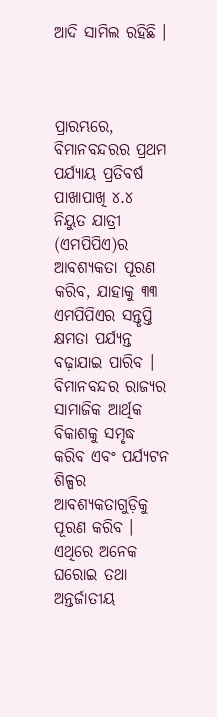ଆଦି ସାମିଲ ରହିଛି ।



ପ୍ରାରମ୍ଭରେ, ବିମାନବନ୍ଦରର ପ୍ରଥମ ପର୍ଯ୍ୟାୟ ପ୍ରତିବର୍ଷ ପାଖାପାଖି ୪.୪ ନିୟୁତ ଯାତ୍ରୀ (ଏମପିପିଏ)ର ଆବଶ୍ୟକତା ପୂରଣ କରିବ, ଯାହାକୁ ୩୩ ଏମପିପିଏର ସନ୍ତୃପ୍ତି କ୍ଷମତା ପର୍ଯ୍ୟନ୍ତ ବଢ଼ାଯାଇ ପାରିବ । ବିମାନବନ୍ଦର ରାଜ୍ୟର ସାମାଜିକ ଆର୍ଥିକ ବିକାଶକୁ ସମୃଦ୍ଧ କରିବ ଏବଂ ପର୍ଯ୍ୟଟନ ଶିଳ୍ପର ଆବଶ୍ୟକତାଗୁଡ଼ିକୁ ପୂରଣ କରିବ । ଏଥିରେ ଅନେକ ଘରୋଇ ତଥା ଅନ୍ତର୍ଜାତୀୟ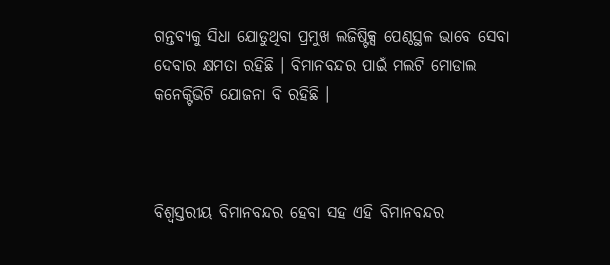ଗନ୍ତବ୍ୟକୁ ସିଧା ଯୋଡୁଥିବା ପ୍ରମୁଖ ଲଜିଷ୍ଟିକ୍ସ ପେଣ୍ଠସ୍ଥଳ ଭାବେ ସେବା ଦେବାର କ୍ଷମତା ରହିଛି । ବିମାନବନ୍ଦର ପାଇଁ ମଲଟି ମୋଡାଲ କନେକ୍ଟିଭିଟି ଯୋଜନା ବି ରହିଛି ।



ବିଶ୍ୱସ୍ତରୀୟ ବିମାନବନ୍ଦର ହେବା ସହ ଏହି ବିମାନବନ୍ଦର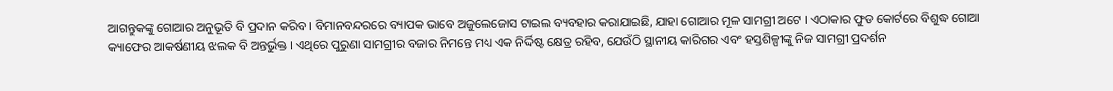ଆଗନ୍ତୁକଙ୍କୁ ଗୋଆର ଅନୁଭୂତି ବି ପ୍ରଦାନ କରିବ । ବିମାନବନ୍ଦରରେ ବ୍ୟାପକ ଭାବେ ଅଜୁଲେଜୋସ ଟାଇଲ ବ୍ୟବହାର କରାଯାଇଛି, ଯାହା ଗୋଆର ମୂଳ ସାମଗ୍ରୀ ଅଟେ । ଏଠାକାର ଫୁଡ କୋର୍ଟରେ ବିଶୁଦ୍ଧ ଗୋଆ କ୍ୟାଫେର ଆକର୍ଷଣୀୟ ଝଲକ ବି ଅନ୍ତର୍ଭୁକ୍ତ । ଏଥିରେ ପୁରୁଣା ସାମଗ୍ରୀର ବଜାର ନିମନ୍ତେ ମଧ୍ୟ ଏକ ନିର୍ଦ୍ଦିଷ୍ଟ କ୍ଷେତ୍ର ରହିବ, ଯେଉଁଠି ସ୍ଥାନୀୟ କାରିଗର ଏବଂ ହସ୍ତଶିଳ୍ପୀଙ୍କୁ ନିଜ ସାମଗ୍ରୀ ପ୍ରଦର୍ଶନ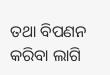ତଥା ବିପଣନ କରିବା ଲାଗି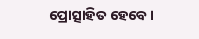ପ୍ରୋତ୍ସାହିତ ହେବେ ।